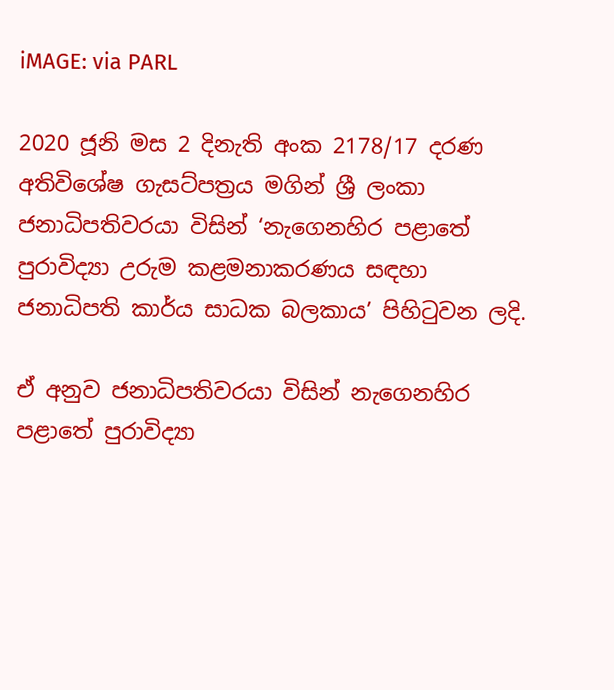iMAGE: via PARL

2020 ජූනි මස 2 දිනැති අංක 2178/17 දරණ අතිවිශේෂ ගැසට්පත්‍රය මගින් ශ්‍රී ලංකා ජනාධිපතිවරයා විසින් ‘නැගෙනහිර පළාතේ පුරාවිද්‍යා උරුම කළමනාකරණය සඳහා ජනාධිපති කාර්ය සාධක බලකාය’ පිහිටුවන ලදි.

ඒ අනුව ජනාධිපතිවරයා විසින් නැගෙනහිර පළාතේ පුරාවිද්‍යා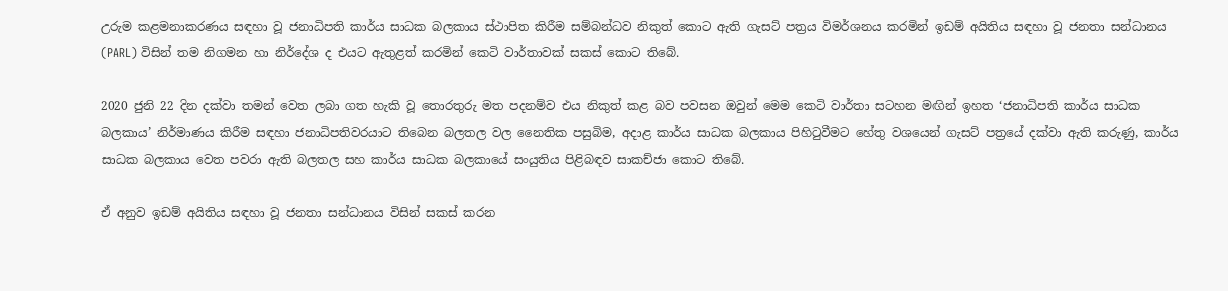උරුම කළමනාකරණය සඳහා වූ ජනාධිපති කාර්ය සාධක බලකාය ස්ථාපිත කිරීම සම්බන්ධව නිකුත් කොට ඇති ගැසට් පත්‍රය විමර්ශනය කරමින් ඉඩම් අයිතිය සඳහා වූ ජනතා සන්ධානය (PARL) විසින් තම නිගමන හා නිර්දේශ ද එයට ඇතුළත් කරමින් කෙටි වාර්තාවක් සකස් කොට තිබේ.

2020 ජුනි 22 දින දක්වා තමන් වෙත ලබා ගත හැකි වූ තොරතුරු මත පදනම්ව එය නිකුත් කළ බව පවසන ඔවුන් මෙම කෙටි වාර්තා සටහන මඟින් ඉහත ‘ජනාධිපති කාර්ය සාධක බලකාය’ නිර්මාණය කිරීම සඳහා ජනාධිපතිවරයාට තිබෙන බලතල වල නෛතික පසුබිම, අදාළ කාර්ය සාධක බලකාය පිහිටුවීමට හේතු වශයෙන් ගැසට් පත්‍රයේ දක්වා ඇති කරුණු, කාර්ය සාධක බලකාය වෙත පවරා ඇති බලතල සහ කාර්ය සාධක බලකායේ සංයුතිය පිළිබඳව සාකච්ජා කොට තිබේ.

ඒ අනුව ඉඩම් අයිතිය සඳහා වූ ජනතා සන්ධානය විසින් සකස් කරන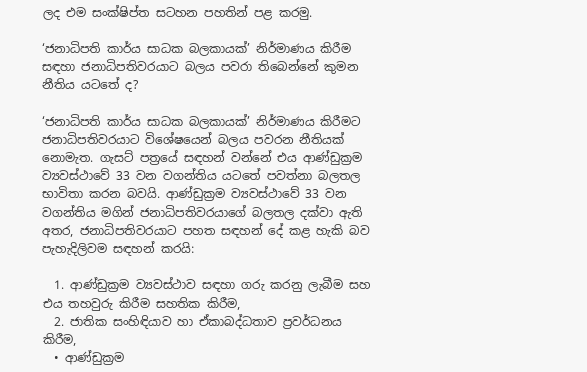ලද එම සංක්ෂිප්ත සටහන පහතින් පළ කරමු.

‘ජනාධිපති කාර්ය සාධක බලකායක්’ නිර්මාණය කිරීම සඳහා ජනාධිපතිවරයාට බලය පවරා තිබෙන්නේ කුමන නීතිය යටතේ ද?

‘ජනාධිපති කාර්ය සාධක බලකායක්’ නිර්මාණය කිරීමට ජනාධිපතිවරයාට විශේෂයෙන් බලය පවරන නීතියක් නොමැත. ගැසට් පත්‍රයේ සඳහන් වන්නේ එය ආණ්ඩුක්‍රම ව්‍යවස්ථාවේ 33 වන වගන්තිය යටතේ පවත්නා බලතල භාවිතා කරන බවයි. ආණ්ඩුක්‍රම ව්‍යවස්ථාවේ 33 වන වගන්තිය මගින් ජනාධිපතිවරයාගේ බලතල දක්වා ඇති අතර, ජනාධිපතිවරයාට පහත සඳහන් දේ කළ හැකි බව පැහැදිලිවම සඳහන් කරයි:

  1. ආණ්ඩුක්‍රම ව්‍යවස්ථාව සඳහා ගරු කරනු ලැබීම සහ එය තහවුරු කිරීම සහතික කිරීම,
  2. ජාතික සංහිඳියාව හා ඒකාබද්ධතාව ප්‍රවර්ධනය කිරීම,
  • ආණ්ඩුක්‍රම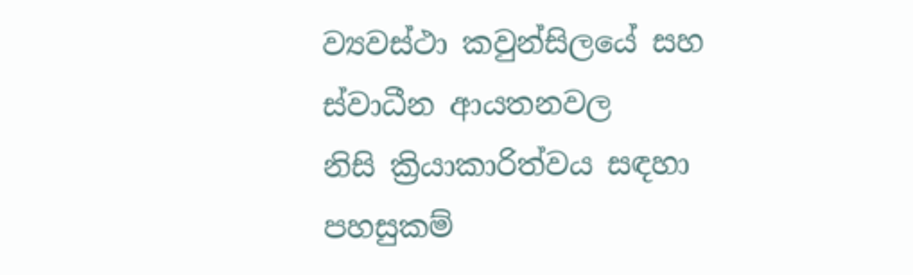ව්‍යවස්ථා කවුන්සිලයේ සහ ස්වාධීන ආයතනවල නිසි ‍ක්‍රියාකාරිත්වය සඳහා පහසුකම්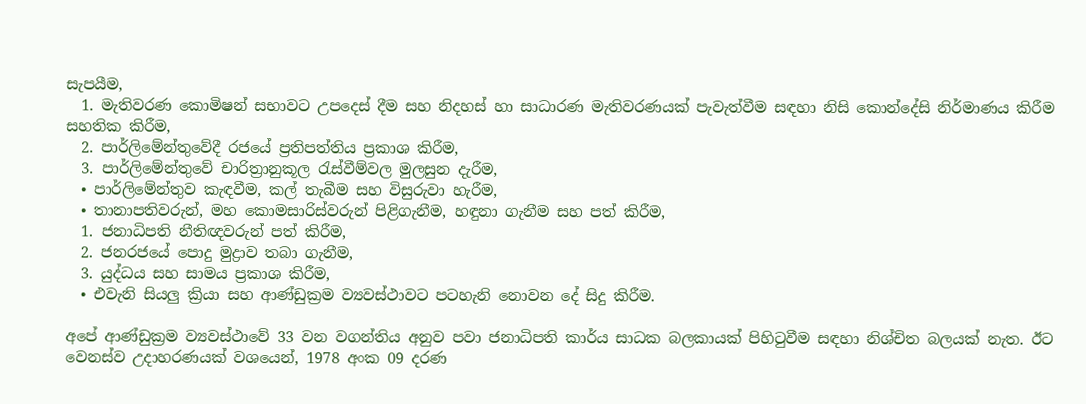සැපයීම,
  1. මැතිවරණ කොමිෂන් සභාවට උපදෙස් දීම සහ නිදහස් හා සාධාරණ මැතිවරණයක් පැවැත්වීම සඳහා නිසි කොන්දේසි නිර්මාණය කිරීම සහතික කිරීම,
  2. පාර්ලිමේන්තුවේදී රජයේ ප්‍රතිපත්තිය ප්‍රකාශ කිරීම,
  3. පාර්ලිමේන්තුවේ චාරිත්‍රානුකූල රැස්වීම්වල මුලසුන දැරීම,
  • පාර්ලිමේන්තුව කැඳවීම, කල් තැබීම සහ විසුරුවා හැරීම,
  • තානාපතිවරුන්, මහ කොමසාරිස්වරුන් පිළිගැනීම, හඳුනා ගැනීම සහ පත් කිරීම,
  1. ජනාධිපති නීතිඥවරුන් පත් කිරීම,
  2. ජනරජයේ පොදු මුද්‍රාව තබා ගැනීම,
  3. යුද්ධය සහ සාමය ප්‍රකාශ කිරීම,
  • එවැනි සියලු ක්‍රියා සහ ආණ්ඩුක්‍රම ව්‍යවස්ථාවට පටහැනි නොවන දේ සිදු කිරීම.

අපේ ආණ්ඩුක්‍රම ව්‍යවස්ථාවේ 33 වන වගන්තිය අනුව පවා ජනාධිපති කාර්ය සාධක බලකායක් පිහිටුවීම සඳහා නිශ්චිත බලයක් නැත. ඊට වෙනස්ව උදාහරණයක් වශයෙන්, 1978 අංක 09 දරණ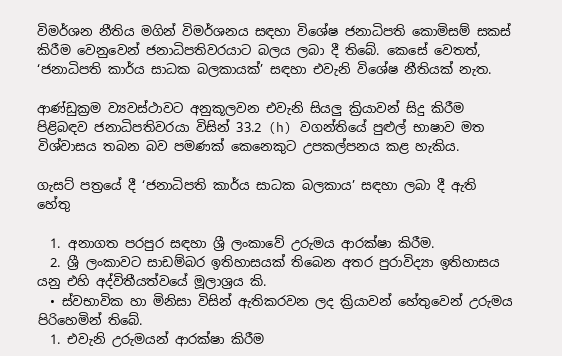විමර්ශන නීතිය මගින් විමර්ශනය සඳහා විශේෂ ජනාධිපති කොමිසම් සකස් කිරීම වෙනුවෙන් ජනාධිපතිවරයාට බලය ලබා දී තිබේ. කෙසේ වෙතත්, ‘ජනාධිපති කාර්ය සාධක බලකායක්’ සඳහා එවැනි විශේෂ නීතියක් නැත.

ආණ්ඩුක්‍රම ව්‍යවස්ථාවට අනුකූලවන එවැනි සියලු ක්‍රියාවන් සිදු කිරීම පිළිබඳව ජනාධිපතිවරයා විසින් 33.2 (h) වගන්තියේ පුළුල් භාෂාව මත විශ්වාසය තබන බව පමණක් කෙනෙකුට උපකල්පනය කළ හැකිය.

ගැසට් පත්‍රයේ දී ‘ජනාධිපති කාර්ය සාධක බලකාය’ සඳහා ලබා දී ඇති හේතු

  1. අනාගත පරපුර සඳහා ශ්‍රී ලංකාවේ උරුමය ආරක්ෂා කිරීම.
  2. ශ්‍රී ලංකාවට සාඩම්බර ඉතිහාසයක් තිබෙන අතර පුරාවිද්‍යා ඉතිහාසය යනු එහි අද්විතීයත්වයේ මූලාශ්‍රය කි.
  • ස්වභාවික හා මිනිසා විසින් ඇතිකරවන ලද ක්‍රියාවන් හේතුවෙන් උරුමය පිරිහෙමින් තිබේ.
  1. එවැනි උරුමයන් ආරක්ෂා කිරීම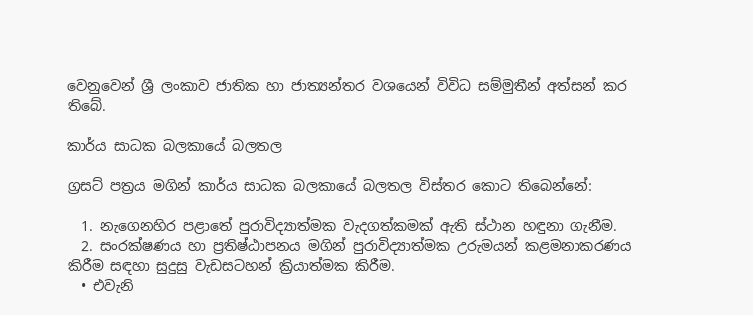වෙනුවෙන් ශ්‍රී ලංකාව ජාතික හා ජාත්‍යන්තර වශයෙන් විවිධ සම්මුතීන් අත්සන් කර තිබේ.

කාර්ය සාධක බලකායේ බලතල

ග්‍රසට් පත්‍රය මගින් කාර්ය සාධක බලකායේ බලතල විස්තර කොට තිබෙන්නේ:

  1. නැගෙනහිර පළාතේ පුරාවිද්‍යාත්මක වැදගත්කමක් ඇති ස්ථාන හඳුනා ගැනීම.
  2. සංරක්ෂණය හා ප්‍රතිෂ්ඨාපනය මගින් පුරාවිද්‍යාත්මක උරුමයන් කළමනාකරණය කිරීම සඳහා සුදුසු වැඩසටහන් ක්‍රියාත්මක කිරීම.
  • එවැනි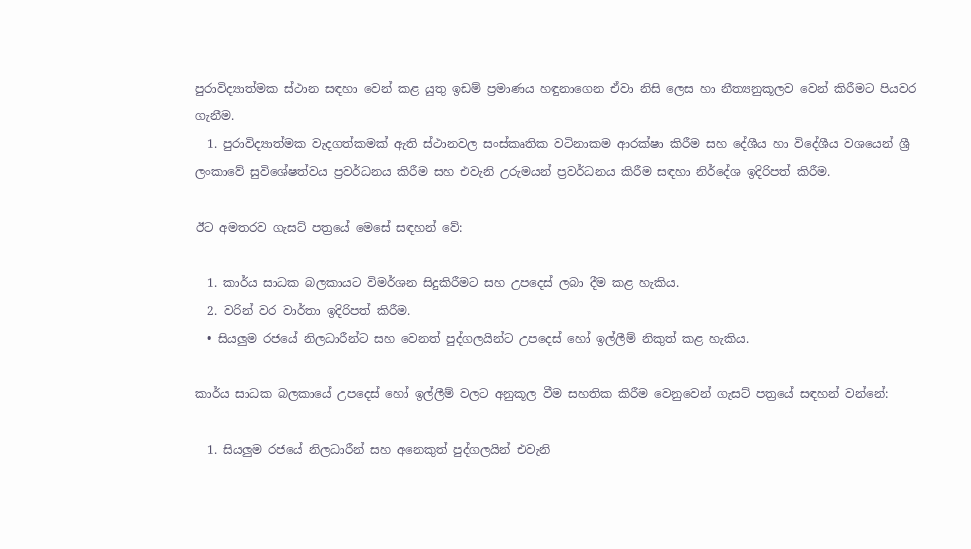පුරාවිද්‍යාත්මක ස්ථාන සඳහා වෙන් කළ යුතු ඉඩම් ප්‍රමාණය හඳුනාගෙන ඒවා නිසි ලෙස හා නීත්‍යනුකූලව වෙන් කිරීමට පියවර ගැනීම.
  1. පුරාවිද්‍යාත්මක වැදගත්කමක් ඇති ස්ථානවල සංස්කෘතික වටිනාකම ආරක්ෂා කිරීම සහ දේශීය හා විදේශීය වශයෙන් ශ්‍රී ලංකාවේ සුවිශේෂත්වය ප්‍රවර්ධනය කිරීම සහ එවැනි උරුමයන් ප්‍රවර්ධනය කිරීම සඳහා නිර්දේශ ඉදිරිපත් කිරීම.

ඊට අමතරව ගැසට් පත්‍රයේ මෙසේ සඳහන් වේ:

  1. කාර්ය සාධක බලකායට විමර්ශන සිදුකිරීමට සහ උපදෙස් ලබා දීම කළ හැකිය.
  2. වරින් වර වාර්තා ඉදිරිපත් කිරීම.
  • සියලුම රජයේ නිලධාරීන්ට සහ වෙනත් පුද්ගලයින්ට උපදෙස් හෝ ඉල්ලීම් නිකුත් කළ හැකිය.

කාර්ය සාධක බලකායේ උපදෙස් හෝ ඉල්ලීම් වලට අනුකූල වීම සහතික කිරීම වෙනුවෙන් ගැසට් පත්‍රයේ සඳහන් වන්නේ:

  1. සියලුම රජයේ නිලධාරීන් සහ අනෙකුත් පුද්ගලයින් එවැනි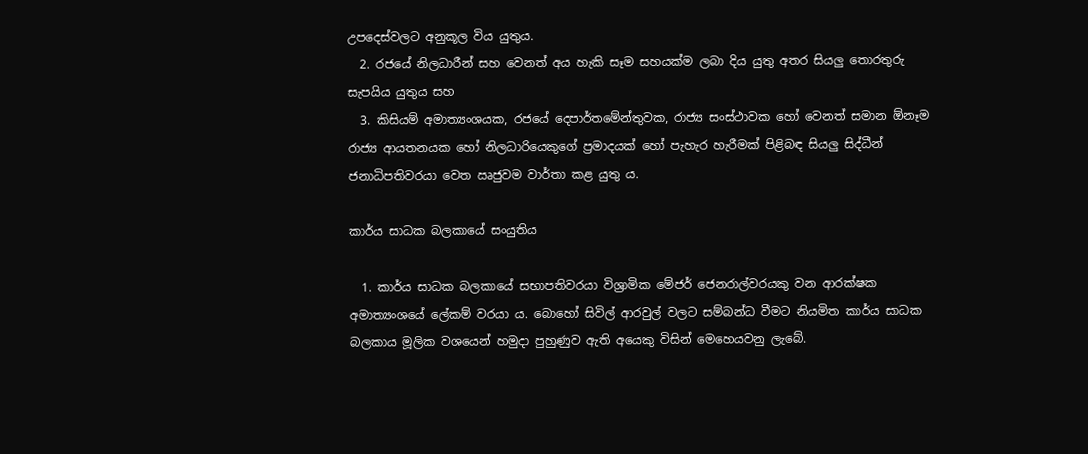උපදෙස්වලට අනුකූල විය යුතුය.
  2. රජයේ නිලධාරීන් සහ වෙනත් අය හැකි සෑම සහයක්ම ලබා දිය යුතු අතර සියලු තොරතුරු සැපයිය යුතුය සහ
  3. කිසියම් අමාත්‍යංශයක, රජයේ දෙපාර්තමේන්තුවක, රාජ්‍ය සංස්ථාවක හෝ වෙනත් සමාන ඕනෑම රාජ්‍ය ආයතනයක හෝ නිලධාරියෙකුගේ ප්‍රමාදයක් හෝ පැහැර හැරීමක් පිළිබඳ සියලු සිද්ධීන් ජනාධිපතිවරයා වෙත ඍජුවම වාර්තා කළ යුතු ය.

කාර්ය සාධක බලකායේ සංයුතිය

  1. කාර්ය සාධක බලකායේ සභාපතිවරයා විශ්‍රාමික මේජර් ජෙනරාල්වරයකු වන ආරක්ෂක අමාත්‍යංශයේ ලේකම් වරයා ය. බොහෝ සිවිල් ආරවුල් වලට සම්බන්ධ වීමට නියමිත කාර්ය සාධක බලකාය මූලික වශයෙන් හමුදා පුහුණුව ඇති අයෙකු විසින් මෙහෙයවනු ලැබේ.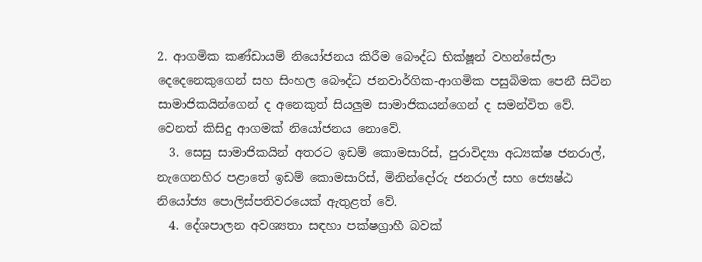2. ආගමික කණ්ඩායම් නියෝජනය කිරීම බෞද්ධ භික්ෂූන් වහන්සේලා දෙදෙනෙකුගෙන් සහ සිංහල බෞද්ධ ජනවාර්ගික-ආගමික පසුබිමක පෙනී සිටින සාමාජිකයින්ගෙන් ද අනෙකුත් සියලුම සාමාජිකයන්ගෙන් ද සමන්විත වේ. වෙනත් කිසිදු ආගමක් නියෝජනය නොවේ.
  3. සෙසු සාමාජිකයින් අතරට ඉඩම් කොමසාරිස්, පුරාවිද්‍යා අධ්‍යක්ෂ ජනරාල්, නැගෙනහිර පළාතේ ඉඩම් කොමසාරිස්, මිනින්දෝරු ජනරාල් සහ ජ්‍යෙෂ්ඨ නියෝජ්‍ය පොලිස්පතිවරයෙක් ඇතුළත් වේ.
  4. දේශපාලන අවශ්‍යතා සඳහා පක්ෂග්‍රාහී බවක්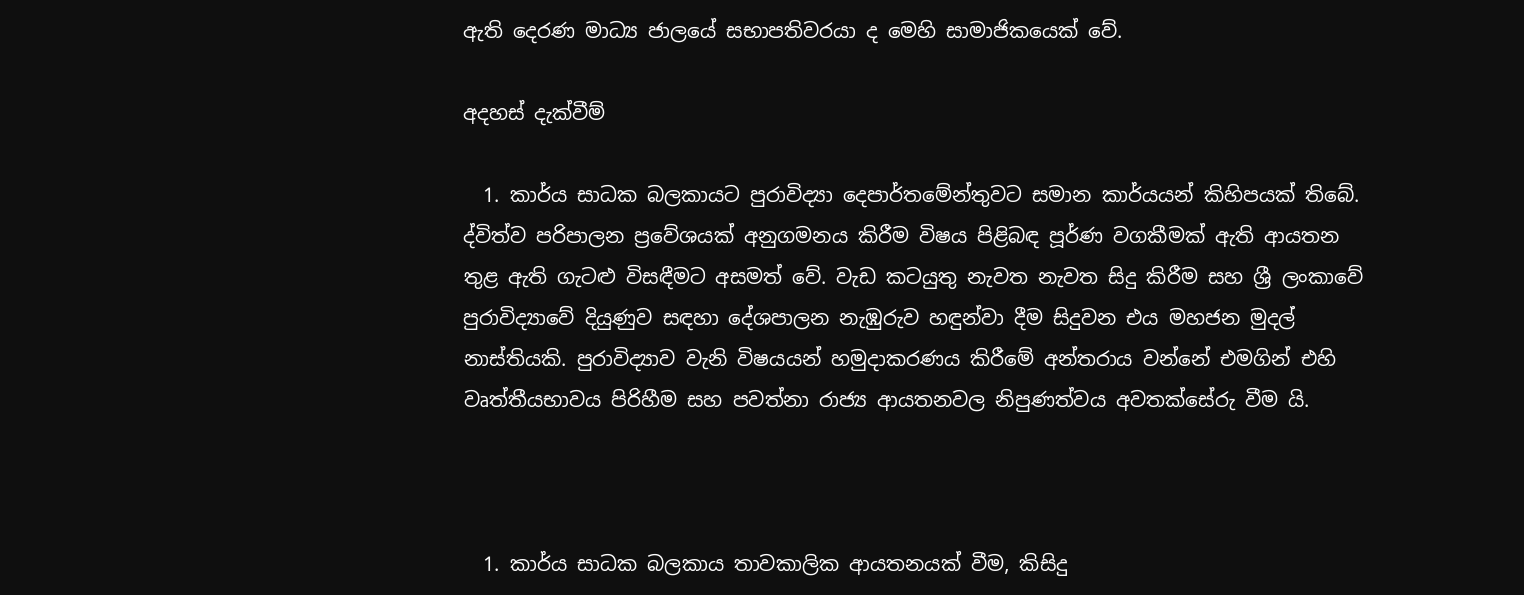ඇති දෙරණ මාධ්‍ය ජාලයේ සභාපතිවරයා ද මෙහි සාමාජිකයෙක් වේ.

අදහස් දැක්වීම්

  1. කාර්ය සාධක බලකායට පුරාවිද්‍යා දෙපාර්තමේන්තුවට සමාන කාර්යයන් කිහිපයක් තිබේ. ද්විත්ව පරිපාලන ප්‍රවේශයක් අනුගමනය කිරීම විෂය පිළිබඳ පූර්ණ වගකීමක් ඇති ආයතන තුළ ඇති ගැටළු විසඳීමට අසමත් වේ. වැඩ කටයුතු නැවත නැවත සිදු කිරීම සහ ශ්‍රී ලංකාවේ පුරාවිද්‍යාවේ දියුණුව සඳහා දේශපාලන නැඹුරුව හඳුන්වා දීම සිදුවන එය මහජන මුදල් නාස්තියකි. පුරාවිද්‍යාව වැනි විෂයයන් හමුදාකරණය කිරීමේ අන්තරාය වන්නේ එමගින් එහි වෘත්තීයභාවය පිරිහීම සහ පවත්නා රාජ්‍ය ආයතනවල නිපුණත්වය අවතක්සේරු වීම යි.



  1. කාර්ය සාධක බලකාය තාවකාලික ආයතනයක් වීම, කිසිදු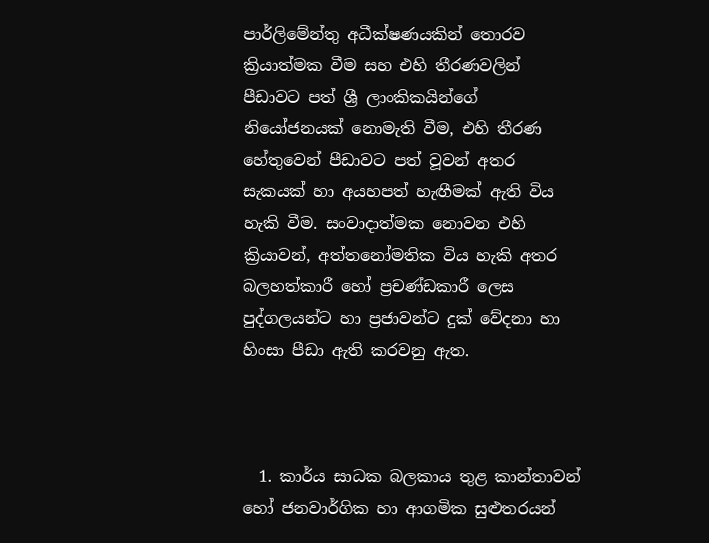පාර්ලිමේන්තු අධීක්ෂණයකින් තොරව ක්‍රියාත්මක වීම සහ එහි තීරණවලින් පීඩාවට පත් ශ්‍රී ලාංකිකයින්ගේ නියෝජනයක් නොමැති වීම, එහි තීරණ හේතුවෙන් පීඩාවට පත් වූවන් අතර සැකයක් හා අයහපත් හැඟීමක් ඇති විය හැකි වීම. සංවාදාත්මක නොවන එහි ක්‍රියාවන්, අත්තනෝමතික විය හැකි අතර බලහත්කාරී හෝ ප්‍රචණ්ඩකාරී ලෙස පුද්ගලයන්ට හා ප්‍රජාවන්ට දුක් වේදනා හා හිංසා පීඩා ඇති කරවනු ඇත.



  1. කාර්ය සාධක බලකාය තුළ කාන්තාවන් හෝ ජනවාර්ගික හා ආගමික සුළුතරයන්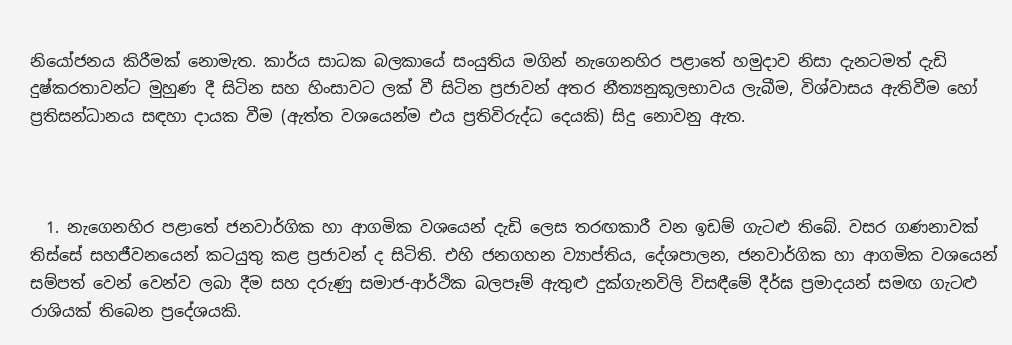නියෝජනය කිරීමක් නොමැත. කාර්ය සාධක බලකායේ සංයුතිය මගින් නැගෙනහිර පළාතේ හමුදාව නිසා දැනටමත් දැඩි දුෂ්කරතාවන්ට මුහුණ දී සිටින සහ හිංසාවට ලක් වී සිටින ප්‍රජාවන් අතර නීත්‍යනුකූලභාවය ලැබීම, විශ්වාසය ඇතිවීම හෝ ප්‍රතිසන්ධානය සඳහා දායක වීම (ඇත්ත වශයෙන්ම එය ප්‍රතිවිරුද්ධ දෙයකි) සිදු නොවනු ඇත.



  1. නැගෙනහිර පළාතේ ජනවාර්ගික හා ආගමික වශයෙන් දැඩි ලෙස තරඟකාරී වන ඉඩම් ගැටළු තිබේ. වසර ගණනාවක් තිස්සේ සහජීවනයෙන් කටයුතු කළ ප්‍රජාවන් ද සිටිති. එහි ජනගහන ව්‍යාප්තිය, දේශපාලන, ජනවාර්ගික හා ආගමික වශයෙන් සම්පත් වෙන් වෙන්ව ලබා දීම සහ දරුණු සමාජ-ආර්ථික බලපෑම් ඇතුළු දුක්ගැනවිලි විසඳීමේ දීර්ඝ ප්‍රමාදයන් සමඟ ගැටළු රාශියක් තිබෙන ප්‍රදේශයකි.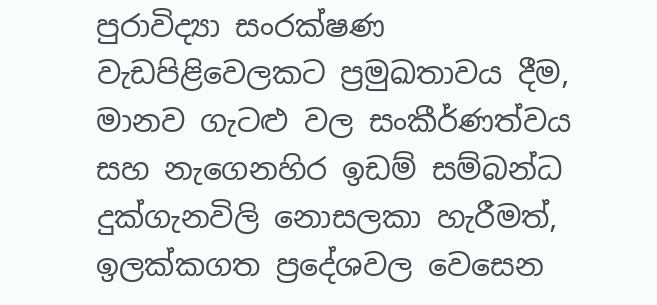පුරාවිද්‍යා සංරක්ෂණ වැඩපිළිවෙලකට ප්‍රමුඛතාවය දීම, මානව ගැටළු වල සංකීර්ණත්වය සහ නැගෙනහිර ඉඩම් සම්බන්ධ දුක්ගැනවිලි නොසලකා හැරීමත්, ඉලක්කගත ප්‍රදේශවල වෙසෙන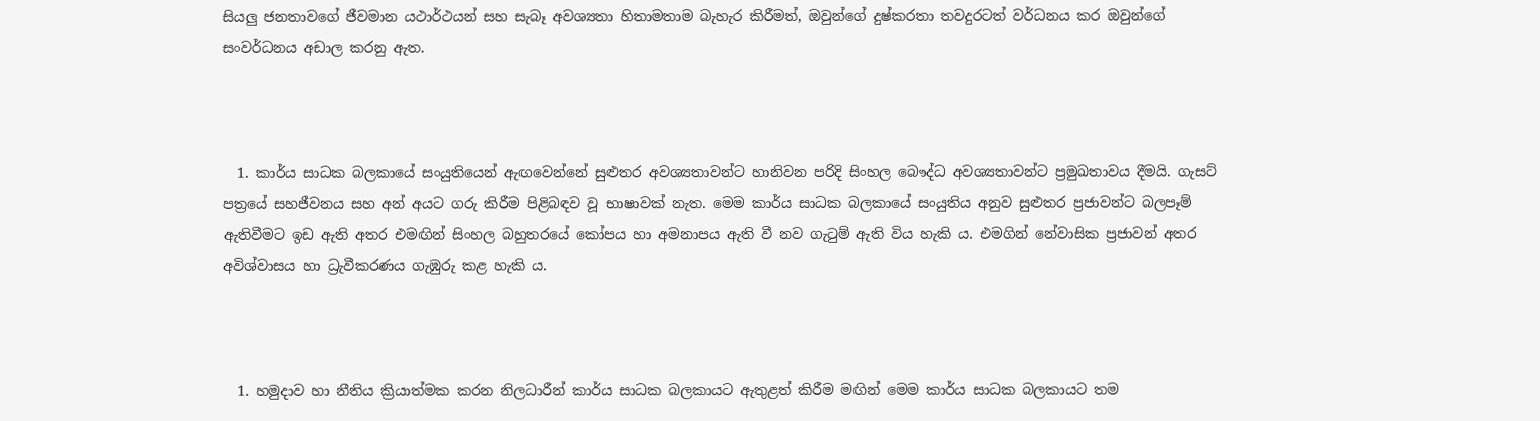සියලු ජනතාවගේ ජීවමාන යථාර්ථයන් සහ සැබෑ අවශ්‍යතා හිතාමතාම බැහැර කිරීමත්, ඔවුන්ගේ දුෂ්කරතා තවදුරටත් වර්ධනය කර ඔවුන්ගේ සංවර්ධනය අඩාල කරනු ඇත.



  1. කාර්ය සාධක බලකායේ සංයුතියෙන් ඇඟවෙන්නේ සුළුතර අවශ්‍යතාවන්ට හානිවන පරිදි සිංහල බෞද්ධ අවශ්‍යතාවන්ට ප්‍රමුඛතාවය දීමයි. ගැසට් පත්‍රයේ සහජීවනය සහ අන් අයට ගරු කිරීම පිළිබඳව වූ භාෂාවක් නැත. මෙම කාර්ය සාධක බලකායේ සංයුතිය අනුව සුළුතර ප්‍රජාවන්ට බලපෑම් ඇතිවීමට ඉඩ ඇති අතර එමඟින් සිංහල බහුතරයේ කෝපය හා අමනාපය ඇති වී නව ගැටුම් ඇති විය හැකි ය. එමගින් නේවාසික ප්‍රජාවන් අතර අවිශ්වාසය හා ධ්‍රැවීකරණය ගැඹුරු කළ හැකි ය.



  1. හමුදාව හා නීතිය ක්‍රියාත්මක කරන නිලධාරීන් කාර්ය සාධක බලකායට ඇතුළත් කිරීම මඟින් මෙම කාර්ය සාධක බලකායට තම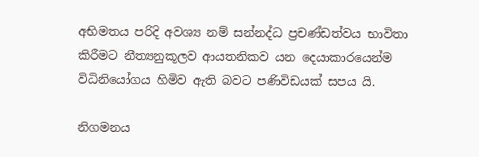අභිමතය පරිදි අවශ්‍ය නම් සන්නද්ධ ප්‍රචණ්ඩත්වය භාවිතා කිරීමට නීත්‍යනුකූලව ආයතනිකව යන දෙයාකාරයෙන්ම විධිනියෝගය හිමිව ඇති බවට පණිවිඩයක් සපය යි.

නිගමනය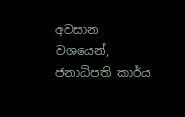අවසාන වශයෙන්, ජනාධිපති කාර්ය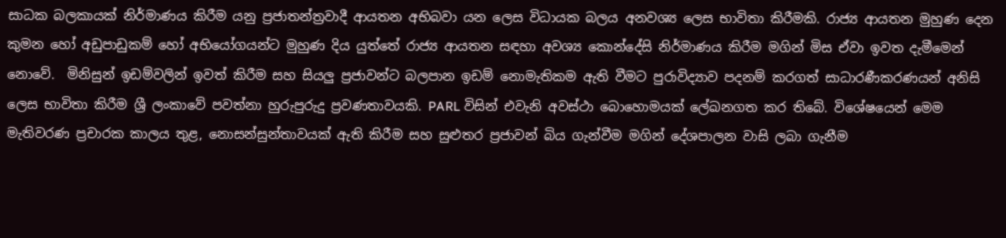සාධක බලකායක් නිර්මාණය කිරීම යනු ප්‍රජාතන්ත්‍රවාදී ආයතන අභිබවා යන ලෙස විධායක බලය අනවශ්‍ය ලෙස භාවිතා කිරීමකි. රාජ්‍ය ආයතන මුහුණ දෙන කුමන හෝ අඩුපාඩුකම් හෝ අභියෝගයන්ට මුහුණ දිය යුත්තේ රාජ්‍ය ආයතන සඳහා අවශ්‍ය කොන්දේසි නිර්මාණය කිරීම මගින් මිස ඒවා ඉවත දැමීමෙන් නොවේ.  මිනිසුන් ඉඩම්වලින් ඉවත් කිරීම සහ සියලු ප්‍රජාවන්ට බලපාන ඉඩම් නොමැතිකම ඇති වීමට පුරාවිද්‍යාව පදනම් කරගත් සාධාරණීකරණයන් අනිසි ලෙස භාවිතා කිරීම ශ්‍රී ලංකාවේ පවත්නා හුරුපුරුදු ප්‍රවණතාවයකි. PARL විසින් එවැනි අවස්ථා බොහොමයක් ලේඛනගත කර තිබේ. විශේෂයෙන් මෙම මැතිවරණ ප්‍රචාරක කාලය තුළ, නොසන්සුන්තාවයක් ඇති කිරීම සහ සුළුතර ප්‍රජාවන් බිය ගැන්වීම මගින් දේශපාලන වාසි ලබා ගැනීම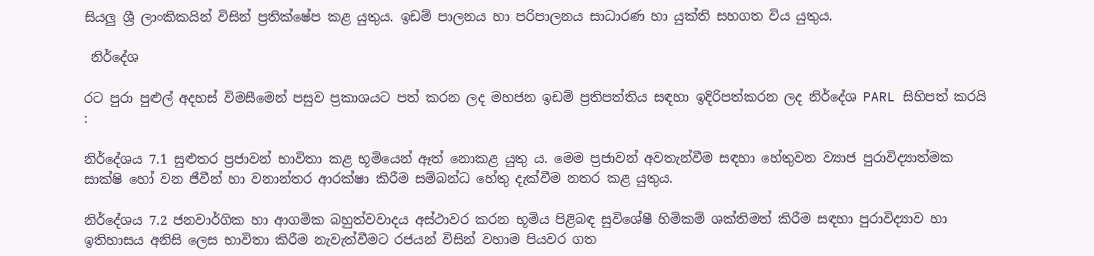සියලු ශ්‍රී ලාංකිකයින් විසින් ප්‍රතික්ෂේප කළ යුතුය. ඉඩම් පාලනය හා පරිපාලනය සාධාරණ හා යුක්ති සහගත විය යුතුය.

 නිර්දේශ

රට පුරා පුළුල් අදහස් විමසීමෙන් පසුව ප්‍රකාශයට පත් කරන ලද මහජන ඉඩම් ප්‍රතිපත්තිය සඳහා ඉදිරිපත්කරන ලද නිර්දේශ PARL සිහිපත් කරයි :

නිර්දේශය 7.1 සුළුතර ප්‍රජාවන් භාවිතා කළ භූමියෙන් ඈත් නොකළ යුතු ය. මෙම ප්‍රජාවන් අවතැන්වීම සඳහා හේතුවන ව්‍යාජ පුරාවිද්‍යාත්මක සාක්ෂි හෝ වන ජීවීන් හා වනාන්තර ආරක්ෂා කිරීම සම්බන්ධ හේතු දැක්වීම නතර කළ යුතුය.

නිර්දේශය 7.2 ජනවාර්ගික හා ආගමික බහුත්වවාදය අස්ථාවර කරන භූමිය පිළිබඳ සුවිශේෂී හිමිකම් ශක්තිමත් කිරීම සඳහා පුරාවිද්‍යාව හා ඉතිහාසය අනිසි ලෙස භාවිතා කිරීම නැවැත්වීමට රජයන් විසින් වහාම පියවර ගත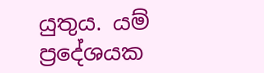යුතුය. යම් ප්‍රදේශයක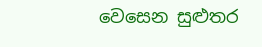වෙසෙන සුළුතර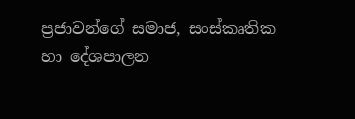ප්‍රජාවන්ගේ සමාජ, සංස්කෘතික හා දේශපාලන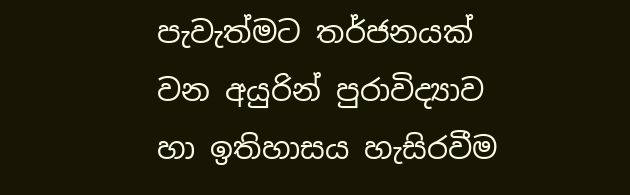පැවැත්මට තර්ජනයක් වන අයුරින් පුරාවිද්‍යාව හා ඉතිහාසය හැසිරවීම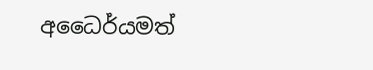අධෛර්යමත්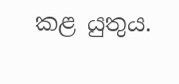කළ යුතුය.